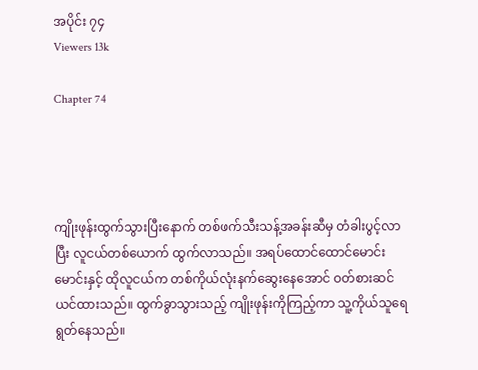အပိုင်း ၇၄
Viewers 13k

Chapter 74




ကျိုးဖုန်းထွက်သွားပြီးနောက် တစ်ဖက်သီးသန့်အခန်းဆီမှ တံခါးပွင့်လာပြီး လူငယ်တစ်ယောက် ထွက်လာသည်။ အရပ်ထောင်ထောင်မောင်းမောင်းနှင့် ထိုလူငယ်က တစ်ကိုယ်လုံးနက်ဆွေးနေအောင် ဝတ်စားဆင်ယင်ထားသည်။ ထွက်ခွာသွားသည့် ကျိုးဖုန်းကိုကြည့်ကာ သူ့ကိုယ်သူရေရွတ်နေသည်။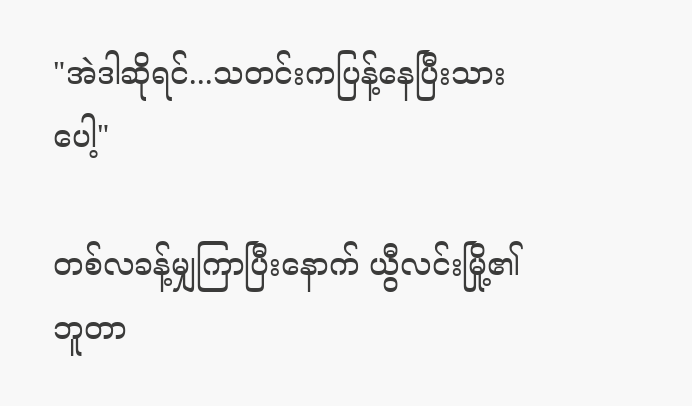"အဲဒါဆိုရင်...သတင်းကပြန့်နေပြီးသားပေါ့"

တစ်လခန့်မျှကြာပြီးနောက် ယွီလင်းမြို့၏ ဘူတာ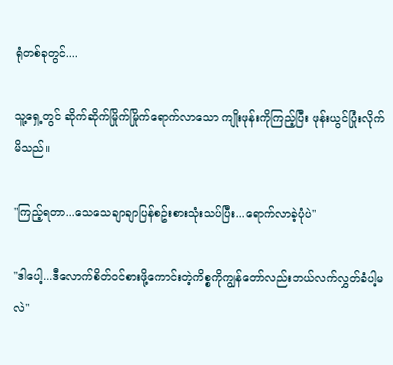ရုံတစ်ခုတွင်....

သူ့ရှေ့တွင် ဆိုက်ဆိုက်မြိုက်မြိုက်ရောက်လာသော ကျိုးဖုန်းကိုကြည့်ပြီး ဖုန်းယွင်ပြုံးလိုက်မိသည်။

"ကြည့်ရတာ...သေသေချာချာပြန်စဥ်းစားသုံးသပ်ပြီး...ရောက်လာခဲ့ပုံပဲ"

"ဒါပေါ့...ဒီလောက်စိတ်ဝင်စားဖို့ကောင်းတဲ့ကိစ္စကိုကျွန်တော်လည်းဘယ်လက်လွှတ်ခံပါ့မလဲ"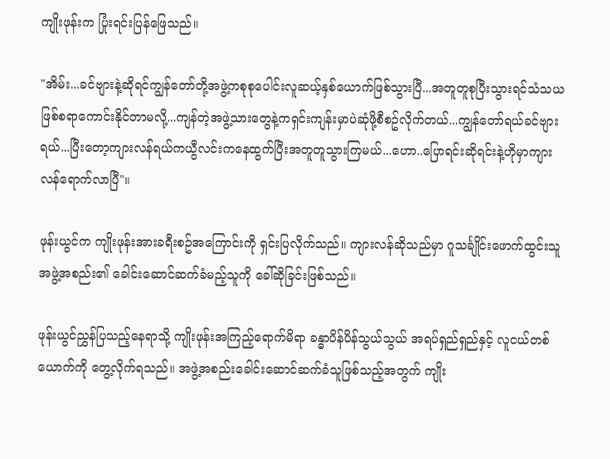ကျိုးဖုန်းက ပြုံးရင်းပြန်ဖြေသည်။

"အိမ်း...ခင်ဗျားနဲ့ဆိုရင်ကျွန်တော်တို့အဖွဲ့ကစုစုပေါင်းလူဆယ့်နှစ်ယောက်ဖြစ်သွားပြီ...အတူတူစုပြီးသွားရင်သံသယဖြစ်စရာကောင်းနိုင်တာမလို့...ကျန်တဲ့အဖွဲ့သားတွေနဲ့ကရှင်းကျန်းမှာပဲဆုံဖို့စီစဥ်လိုက်တယ်...ကျွန်တော်ရယ်ခင်ဗျားရယ်...ပြီးတော့ကျားလန်ရယ်ကယွီလင်းကနေထွက်ပြီးအတူတူသွားကြမယ်...ဟော..ပြောရင်းဆိုရင်းနဲ့ဟိုမှာကျားလန်ရောက်လာပြီ"။

ဖုန်းယွင်က ကျိုးဖုန်းအားခရီးစဥ်အကြောင်းကို ရှင်းပြလိုက်သည်။ ကျားလန်ဆိုသည်မှာ ဂူသင်္ချိုင်းဖောက်ထွင်းသူ အဖွဲ့အစည်း၏ ခေါင်းဆောင်ဆက်ခံမည့်သူကို ခေါ်ဆိုခြင်းဖြစ်သည်။

ဖုန်းယွင်ညွှန်ပြသည့်နေရာသို့ ကျိုးဖုန်းအကြည့်ရောက်မိရာ ခန္ဓာပိန်ပိန်သွယ်သွယ် အရပ်ရှည်ရှည်နှင့် လူငယ်တစ်ယောက်ကို တွေ့လိုက်ရသည်။ အဖွဲ့အစည်းခေါင်းဆောင်ဆက်ခံသူဖြစ်သည့်အတွက် ကျိုး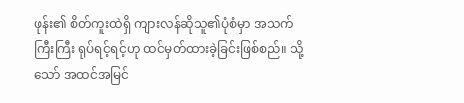ဖုန်း၏ စိတ်ကူးထဲရှိ ကျားလန်ဆိုသူ၏ပုံစံမှာ အသက်ကြီးကြီး ရုပ်ရင့်ရင့်ဟု ထင်မှတ်ထားခဲ့ခြင်းဖြစ်စည်။ သို့သော် အထင်အမြင်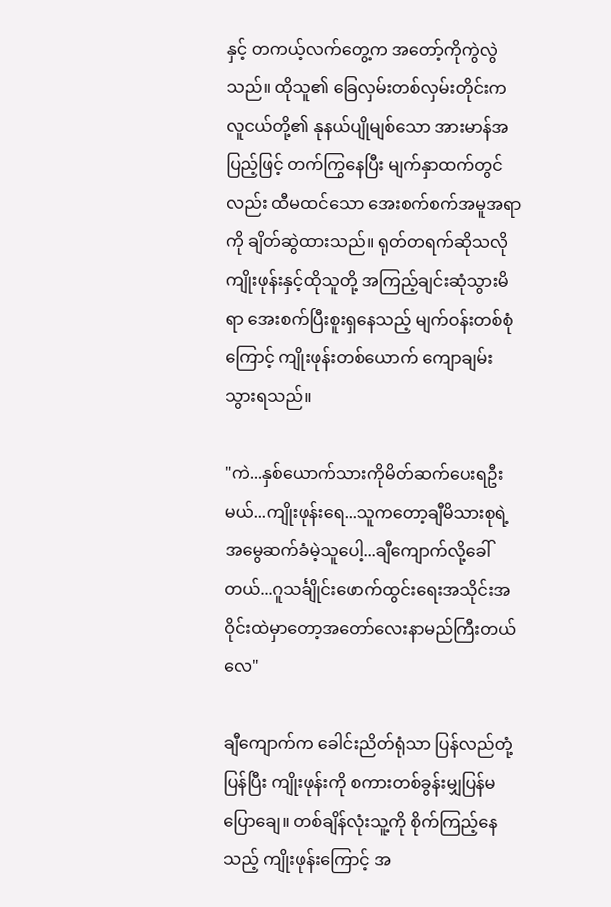နှင့် တကယ့်လက်တွေ့က အတော့်ကိုကွဲလွဲသည်။ ထိုသူ၏ ခြေလှမ်းတစ်လှမ်းတိုင်းက လူငယ်တို့၏ နုနယ်ပျိုမျစ်သော အားမာန်အပြည့်ဖြင့် တက်ကြွနေပြီး မျက်နှာထက်တွင်လည်း ထီမထင်သော အေးစက်စက်အမူအရာကို ချိတ်ဆွဲထားသည်။ ရုတ်တရက်ဆိုသလို ကျိုးဖုန်းနှင့်ထိုသူတို့ အကြည့်ချင်းဆုံသွားမိရာ အေးစက်ပြီးစူးရှနေသည့် မျက်ဝန်းတစ်စုံကြောင့် ကျိုးဖုန်းတစ်ယောက် ကျောချမ်းသွားရသည်။

"ကဲ...နှစ်ယောက်သားကိုမိတ်ဆက်ပေးရဦးမယ်...ကျိုးဖုန်းရေ...သူကတော့ချီမိသားစုရဲ့အမွေဆက်ခံမဲ့သူပေါ့...ချီကျောက်လို့ခေါ်တယ်...ဂူသင်္ချိုင်းဖောက်ထွင်းရေးအသိုင်းအဝိုင်းထဲမှာတော့အတော်လေးနာမည်ကြီးတယ်လေ"

ချီကျောက်က ခေါင်းညိတ်ရုံသာ ပြန်လည်တုံ့ပြန်ပြီး ကျိုးဖုန်းကို စကားတစ်ခွန်းမျှပြန်မပြောချေ။ တစ်ချိန်လုံးသူ့ကို စိုက်ကြည့်နေသည့် ကျိုးဖုန်းကြောင့် အ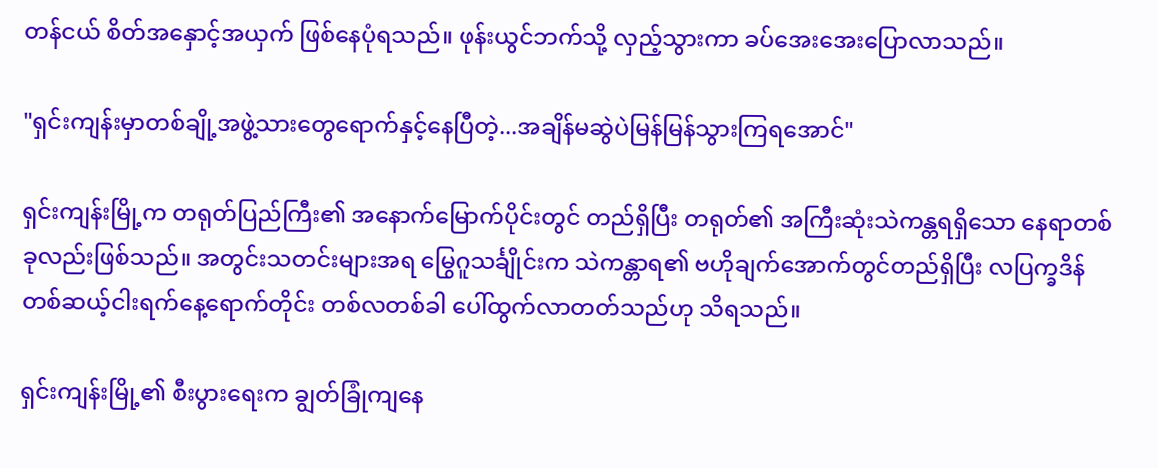တန်ငယ် စိတ်အနှောင့်အယှက် ဖြစ်နေပုံရသည်။ ဖုန်းယွင်ဘက်သို့ လှည့်သွားကာ ခပ်အေးအေးပြောလာသည်။

"ရှင်းကျန်းမှာတစ်ချို့အဖွဲ့သားတွေရောက်နှင့်နေပြီတဲ့...အချိန်မဆွဲပဲမြန်မြန်သွားကြရအောင်"

ရှင်းကျန်းမြို့က တရုတ်ပြည်ကြီး၏ အနောက်မြောက်ပိုင်းတွင် တည်ရှိပြီး တရုတ်၏ အကြီးဆုံးသဲကန္တရရှိသော နေရာတစ်ခုလည်းဖြစ်သည်။ အတွင်းသတင်းများအရ မြွေဂူသင်္ချိုင်းက သဲကန္တာရ၏ ဗဟိုချက်အောက်တွင်တည်ရှိပြီး လပြက္ခဒိန်တစ်ဆယ့်ငါးရက်နေ့ရောက်တိုင်း တစ်လတစ်ခါ ပေါ်ထွက်လာတတ်သည်ဟု သိရသည်။

ရှင်းကျန်းမြို့၏ စီးပွားရေးက ချွတ်ခြုံကျနေ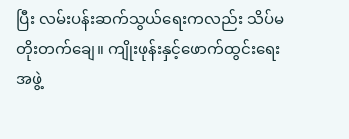ပြီး လမ်းပန်းဆက်သွယ်ရေးကလည်း သိပ်မတိုးတက်ချေ။ ကျိုးဖုန်းနှင့်ဖောက်ထွင်းရေးအဖွဲ့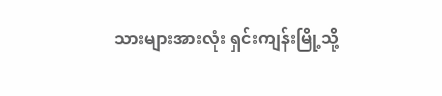သားများအားလုံး ရှင်းကျန်းမြို့သို့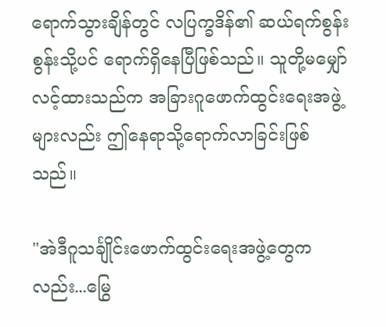ရောက်သွားချိန်တွင် လပြက္ခဒိန်၏ ဆယ်ရက်စွန်းစွန်းသို့ပင် ရောက်ရှိနေပြီဖြစ်သည်။ သူတို့မမျှော်လင့်ထားသည်က အခြားဂူဖောက်ထွင်းရေးအဖွဲ့များလည်း ဤနေရာသို့ရောက်လာခြင်းဖြစ်သည်။

"အဲဒီဂူသင်္ချိုင်းဖောက်ထွင်းရေးအဖွဲ့တွေကလည်း...မြွေ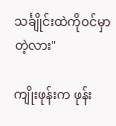သင်္ချိုင်းထဲကိုဝင်မှာတဲ့လား"

ကျိုးဖုန်းက ဖုန်း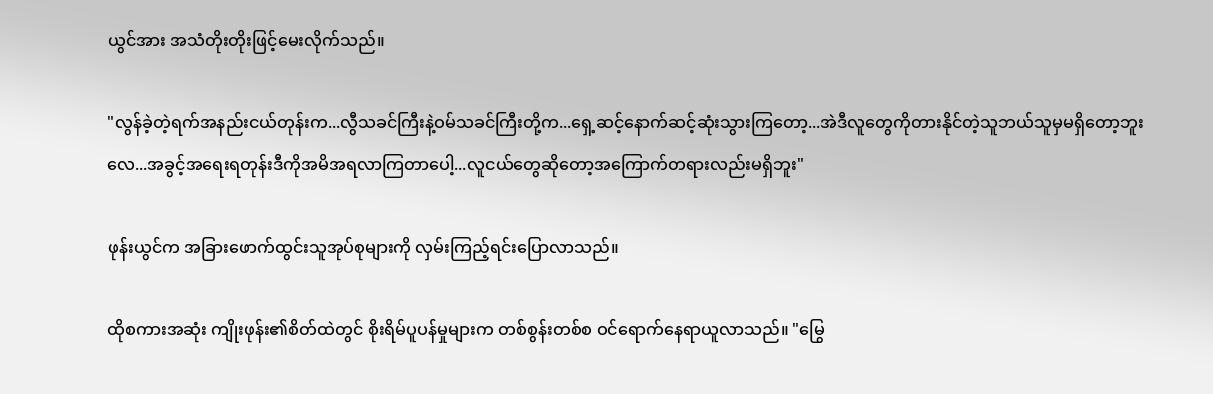ယွင်အား အသံတိုးတိုးဖြင့်မေးလိုက်သည်။

"လွန်ခဲ့တဲ့ရက်အနည်းငယ်တုန်းက...လွီသခင်ကြီးနဲ့ဝမ်သခင်ကြီးတို့က...ရှေ့ဆင့်နောက်ဆင့်ဆုံးသွားကြတော့...အဲဒီလူတွေကိုတားနိုင်တဲ့သူဘယ်သူမှမရှိတော့ဘူးလေ...အခွင့်အရေးရတုန်းဒီကိုအမိအရလာကြတာပေါ့...လူငယ်တွေဆိုတော့အကြောက်တရားလည်းမရှိဘူး"

ဖုန်းယွင်က အခြားဖောက်ထွင်းသူအုပ်စုများကို လှမ်းကြည့်ရင်းပြောလာသည်။

ထိုစကားအဆုံး ကျိုးဖုန်း၏စိတ်ထဲတွင် စိုးရိမ်ပူပန်မှုများက တစ်စွန်းတစ်စ ဝင်ရောက်နေရာယူလာသည်။ "မြွေ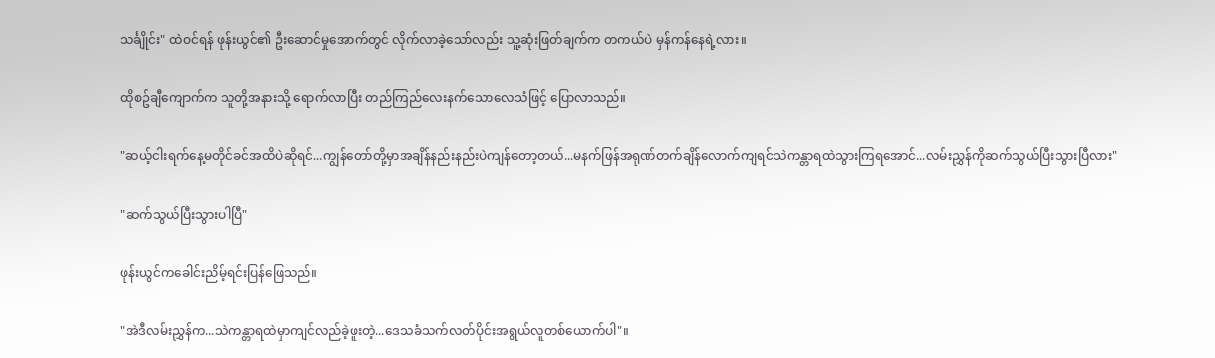သင်္ချိုင်း" ထဲဝင်ရန် ဖုန်းယွင်၏ ဦးဆောင်မှုအောက်တွင် လိုက်လာခဲ့သော်လည်း သူ့ဆုံးဖြတ်ချက်က တကယ်ပဲ မှန်ကန်နေရဲ့လား။

ထိုစဥ်ချီကျောက်က သူတို့အနားသို့ ရောက်လာပြီး တည်ကြည်လေးနက်သောလေသံဖြင့် ပြောလာသည်။

"ဆယ့်ငါးရက်နေ့မတိုင်ခင်အထိပဲဆိုရင်...ကျွန်တော်တို့မှာအချိန်နည်းနည်းပဲကျန်တော့တယ်...မနက်ဖြန်အရုဏ်တက်ချိန်လောက်ကျရင်သဲကန္တာရထဲသွားကြရအောင်...လမ်းညွှန်ကိုဆက်သွယ်ပြီးသွားပြီလား"

"ဆက်သွယ်ပြီးသွားပါပြီ"

ဖုန်းယွင်ကခေါင်းညိမ့်ရင်းပြန်ဖြေသည်။

"အဲဒီလမ်းညွှန်က...သဲကန္တာရထဲမှာကျင်လည်ခဲ့ဖူးတဲ့...ဒေသခံသက်လတ်ပိုင်းအရွယ်လူတစ်ယောက်ပါ"။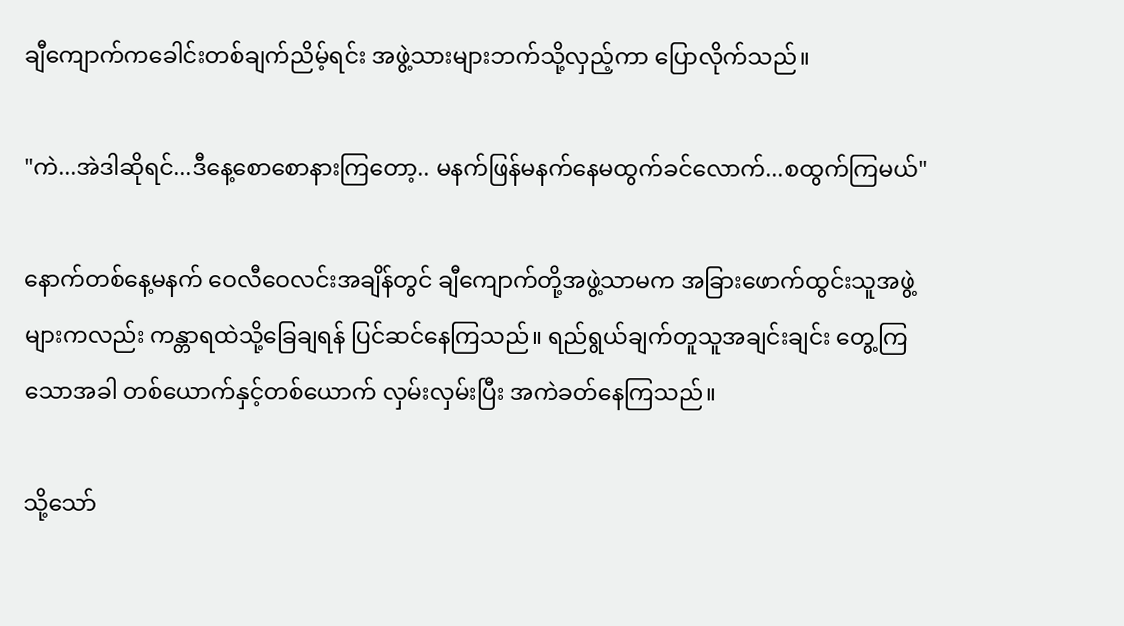ချီကျောက်ကခေါင်းတစ်ချက်ညိမ့်ရင်း အဖွဲ့သားများဘက်သို့လှည့်ကာ ပြောလိုက်သည်။

"ကဲ...အဲဒါဆိုရင်...ဒီနေ့စောစောနားကြတော့.. မနက်ဖြန်မနက်နေမထွက်ခင်လောက်...စထွက်ကြမယ်"

နောက်တစ်နေ့မနက် ဝေလီဝေလင်းအချိန်တွင် ချီကျောက်တို့အဖွဲ့သာမက အခြားဖောက်ထွင်းသူအဖွဲ့များကလည်း ကန္တာရထဲသို့ခြေချရန် ပြင်ဆင်နေကြသည်။ ရည်ရွယ်ချက်တူသူအချင်းချင်း တွေ့ကြသောအခါ တစ်ယောက်နှင့်တစ်ယောက် လှမ်းလှမ်းပြီး အကဲခတ်နေကြသည်။

သို့သော်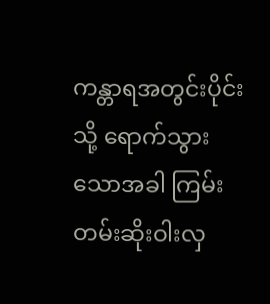ကန္တာရအတွင်းပိုင်းသို့ ရောက်သွားသောအခါ ကြမ်းတမ်းဆိုးဝါးလှ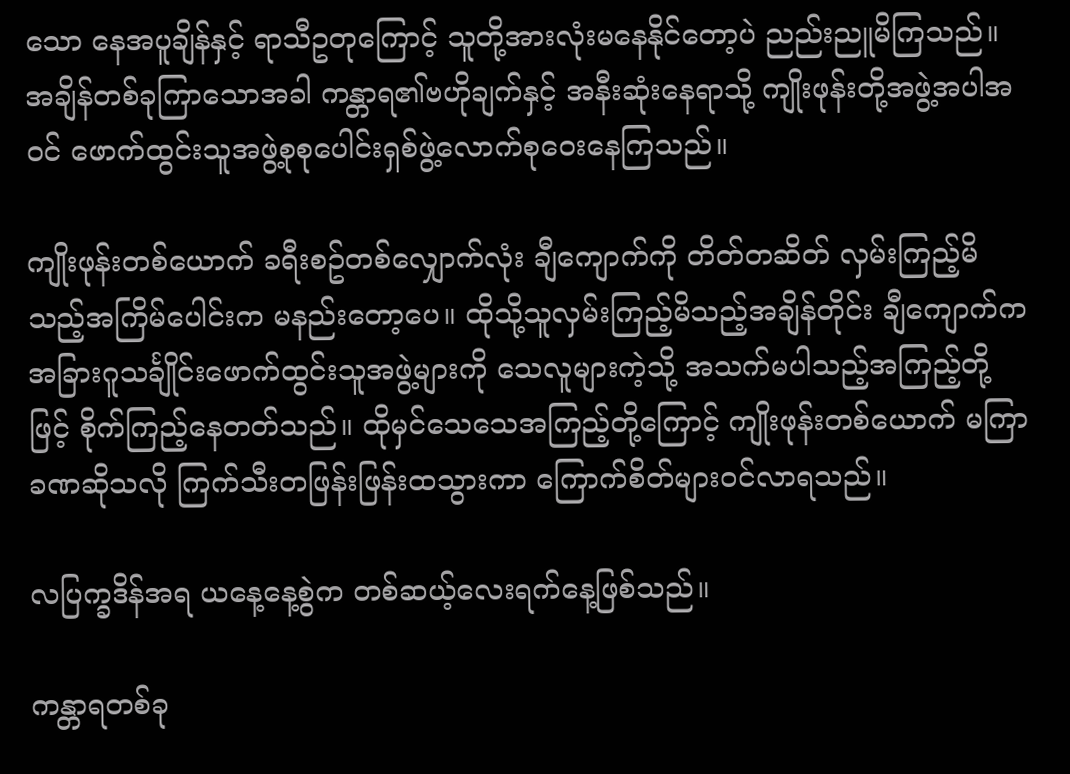သော နေအပူချိန်နှင့် ရာသီဥတုကြောင့် သူတို့အားလုံးမနေနိုင်တော့ပဲ ညည်းညူမိကြသည်။ အချိန်တစ်ခုကြာသောအခါ ကန္တာရ၏ဗဟိုချက်နှင့် အနီးဆုံးနေရာသို့ ကျိုးဖုန်းတို့အဖွဲ့အပါအဝင် ဖောက်ထွင်းသူအဖွဲ့စုစုပေါင်းရှစ်ဖွဲ့လောက်စုဝေးနေကြသည်။

ကျိုးဖုန်းတစ်ယောက် ခရီးစဥ်တစ်လျှောက်လုံး ချီကျောက်ကို တိတ်တဆိတ် လှမ်းကြည့်မိသည့်အကြိမ်ပေါင်းက မနည်းတော့ပေ။ ထိုသို့သူလှမ်းကြည့်မိသည့်အချိန်တိုင်း ချီကျောက်က အခြားဂူသင်္ချိုင်းဖောက်ထွင်းသူအဖွဲ့များကို သေလူများကဲ့သို့ အသက်မပါသည့်အကြည့်တို့ဖြင့် စိုက်ကြည့်နေတတ်သည်။ ထိုမှင်သေသေအကြည့်တို့ကြောင့် ကျိုးဖုန်းတစ်ယောက် မကြာခဏဆိုသလို ကြက်သီးတဖြန်းဖြန်းထသွားကာ ကြောက်စိတ်များဝင်လာရသည်။

လပြက္ခဒိန်အရ ယနေ့နေ့စွဲက တစ်ဆယ့်လေးရက်နေ့ဖြစ်သည်။

ကန္တာရတစ်ခု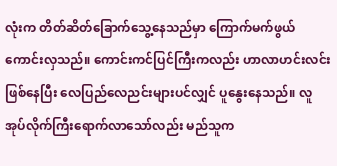လုံးက တိတ်ဆိတ်ခြောက်သွေ့နေသည်မှာ ကြောက်မက်ဖွယ်ကောင်းလှသည်။ ကောင်းကင်ပြင်ကြီးကလည်း ဟာလာဟင်းလင်းဖြစ်နေပြီး လေပြည်လေညင်းများပင်လျှင် ပူနွေးနေသည်။ လူအုပ်လိုက်ကြီးရောက်လာသော်လည်း မည်သူက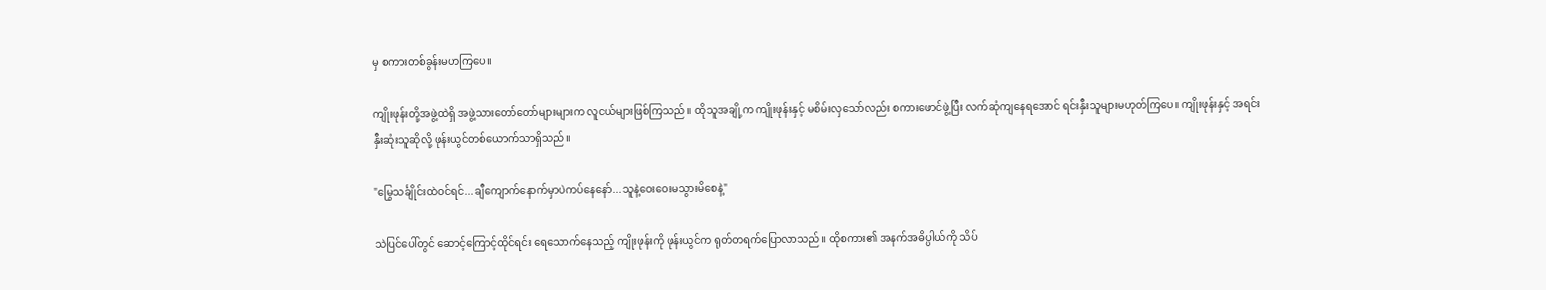မှ စကားတစ်ခွန်းမဟကြပေ။

ကျိုးဖုန်းတို့အဖွဲ့ထဲရှိ အဖွဲ့သားတော်တော်များများက လူငယ်များဖြစ်ကြသည်။ ထိုသူအချို့က ကျိုးဖုန်းနှင့် မစိမ်းလှသော်လည်း စကားဖောင်ဖွဲ့ပြီး လက်ဆုံကျနေရအောင် ရင်းနှီးသူများမဟုတ်ကြပေ။ ကျိုးဖုန်းနှင့် အရင်းနှီးဆုံးသူဆိုလို့ ဖုန်းယွင်တစ်ယောက်သာရှိသည်။

"မြွေသင်္ချိုင်းထဲဝင်ရင်...ချီကျောက်နောက်မှာပဲကပ်နေနော်...သူနဲ့ဝေးဝေးမသွားမိစေနဲ့"

သဲပြင်ပေါ်တွင် ဆောင့်ကြောင့်ထိုင်ရင်း ရေသောက်နေသည့် ကျိုးဖုန်းကို ဖုန်းယွင်က ရုတ်တရက်ပြောလာသည်။ ထိုစကား၏ အနက်အဓိပ္ပါယ်ကို သိပ်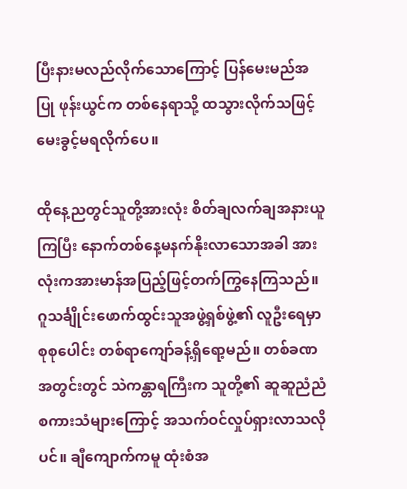ပြီးနားမလည်လိုက်သောကြောင့် ပြန်မေးမည်အပြု ဖုန်းယွင်က တစ်နေရာသို့ ထသွားလိုက်သဖြင့် မေးခွင့်မရလိုက်ပေ။

ထိုနေ့ညတွင်သူတို့အားလုံး စိတ်ချလက်ချအနားယူကြပြီး နောက်တစ်နေ့မနက်နိုးလာသောအခါ အားလုံးကအားမာန်အပြည့်ဖြင့်တက်ကြွနေကြသည်။ ဂူသင်္ချိုင်းဖောက်ထွင်းသူအဖွဲ့ရှစ်ဖွဲ့၏ လူဦးရေမှာ စုစုပေါင်း တစ်ရာကျော်ခန့်ရှိရော့မည်။ တစ်ခဏအတွင်းတွင် သဲကန္တာရကြီးက သူတို့၏ ဆူဆူညံညံစကားသံများကြောင့် အသက်ဝင်လှုပ်ရှားလာသလိုပင်။ ချီကျောက်ကမူ ထုံးစံအ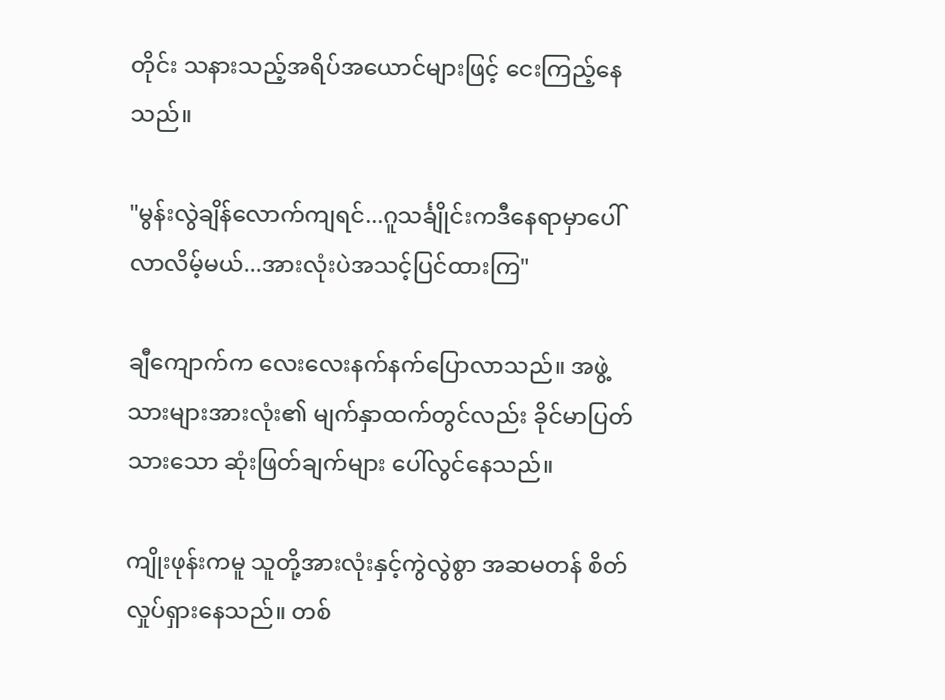တိုင်း သနားသည့်အရိပ်အယောင်များဖြင့် ငေးကြည့်နေသည်။

"မွန်းလွဲချိန်လောက်ကျရင်...ဂူသင်္ချိုင်းကဒီနေရာမှာပေါ်လာလိမ့်မယ်...အားလုံးပဲအသင့်ပြင်ထားကြ"

ချီကျောက်က လေးလေးနက်နက်ပြောလာသည်။ အဖွဲ့သားများအားလုံး၏ မျက်နှာထက်တွင်လည်း ခိုင်မာပြတ်သားသော ဆုံးဖြတ်ချက်များ ပေါ်လွင်နေသည်။

ကျိုးဖုန်းကမူ သူတို့အားလုံးနှင့်ကွဲလွဲစွာ အဆမတန် စိတ်လှုပ်ရှားနေသည်။ တစ်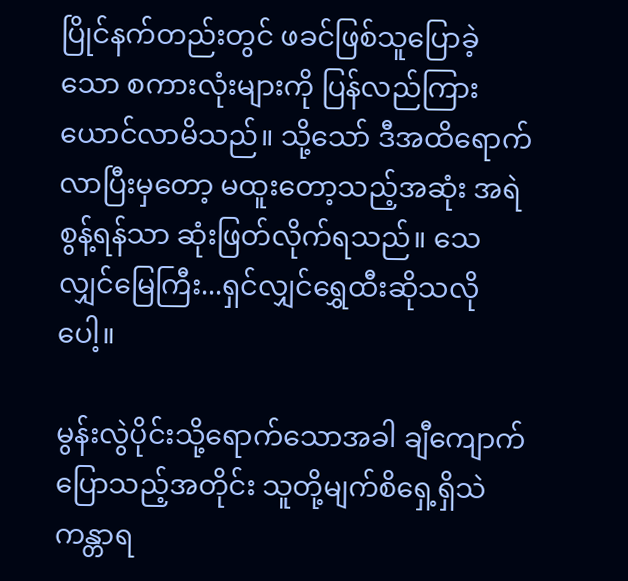ပြိုင်နက်တည်းတွင် ဖခင်ဖြစ်သူပြောခဲ့သော စကားလုံးများကို ပြန်လည်ကြားယောင်လာမိသည်။ သို့သော် ဒီအထိရောက်လာပြီးမှတော့ မထူးတော့သည့်အဆုံး အရဲစွန့်ရန်သာ ဆုံးဖြတ်လိုက်ရသည်။ သေလျှင်မြေကြီး...ရှင်လျှင်ရွှေထီးဆိုသလိုပေါ့။

မွန်းလွဲပိုင်းသို့ရောက်သောအခါ ချီကျောက်ပြောသည့်အတိုင်း သူတို့မျက်စိရှေ့ရှိသဲကန္တာရ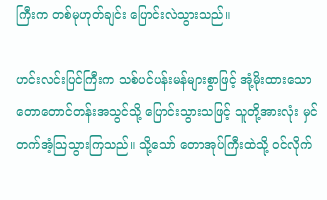ကြီးက တစ်မုဟုတ်ချင်း ပြောင်းလဲသွားသည်။

ဟင်းလင်းပြင်ကြီးက သစ်ပင်ပန်းမန်များစွာဖြင့် အုံ့မိုးထားသော တောတောင်တန်းအသွင်သို့ ပြောင်းသွားသဖြင့် သူတို့အားလုံး မှင်တက်အံ့သြသွားကြသည်။ သို့သော် တောအုပ်ကြီးထဲသို့ ဝင်လိုက်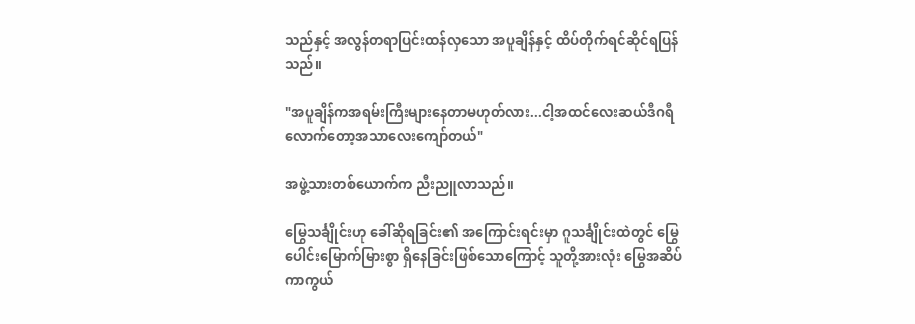သည်နှင့် အလွန်တရာပြင်းထန်လှသော အပူချိန်နှင့် ထိပ်တိုက်ရင်ဆိုင်ရပြန်သည်။

"အပူချိန်ကအရမ်းကြီးများနေတာမဟုတ်လား...ငါ့အထင်လေးဆယ်ဒီဂရီလောက်တော့အသာလေးကျော်တယ်"

အဖွဲ့သားတစ်ယောက်က ညီးညူလာသည်။

မြွေသင်္ချိုင်းဟု ခေါ်ဆိုရခြင်း၏ အကြောင်းရင်းမှာ ဂူသင်္ချိုင်းထဲတွင် မြွေပေါင်းမြောက်မြားစွာ ရှိနေခြင်းဖြစ်သောကြောင့် သူတို့အားလုံး မြွေအဆိပ်ကာကွယ်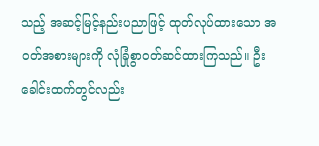သည့် အဆင့်မြင့်နည်းပညာဖြင့် ထုတ်လုပ်ထားသော အဝတ်အစားများကို လုံခြုံစွာဝတ်ဆင်ထားကြသည်။ ဦးခေါင်းထက်တွင်လည်း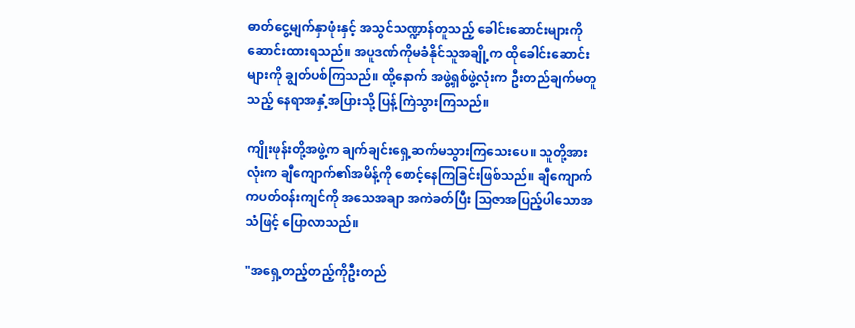ဓာတ်ငွေ့မျက်နှာဖုံးနှင့် အသွင်သဏ္ဍာန်တူသည့် ခေါင်းဆောင်းများကို ဆောင်းထားရသည်။ အပူဒဏ်ကိုမခံနိုင်သူအချို့က ထိုခေါင်းဆောင်းများကို ချွတ်ပစ်ကြသည်။ ထို့နောက် အဖွဲ့ရှစ်ဖွဲ့လုံးက ဦးတည်ချက်မတူသည့် နေရာအနှံ့အပြားသို့ ပြန့်ကြဲသွားကြသည်။

ကျိုးဖုန်းတို့အဖွဲ့က ချက်ချင်းရှေ့ဆက်မသွားကြသေးပေ။ သူတို့အားလုံးက ချီကျောက်၏အမိန့်ကို စောင့်နေကြခြင်းဖြစ်သည်။ ချီကျောက်ကပတ်ဝန်းကျင်ကို အသေအချာ အကဲခတ်ပြီး သြဇာအပြည့်ပါသောအသံဖြင့် ပြောလာသည်။

"အရှေ့တည့်တည့်ကိုဦးတည်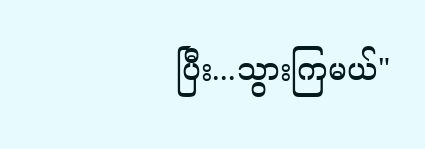ပြီး...သွားကြမယ်"